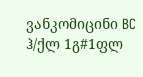ვანკომიცინი BC ჰ/ქლ 1გ#1ფლ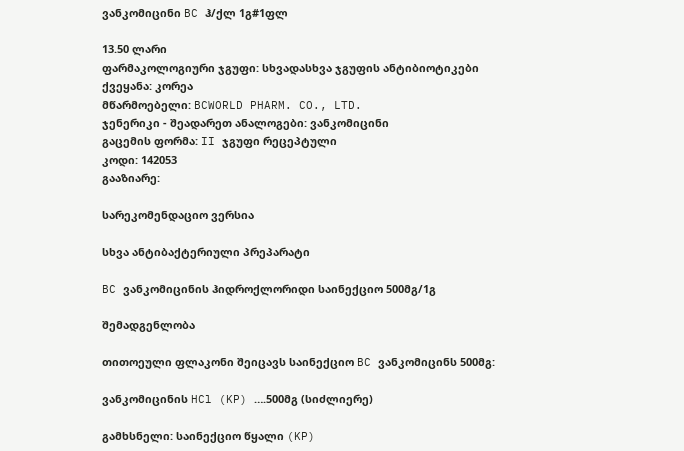ვანკომიცინი BC ჰ/ქლ 1გ#1ფლ

13.50 ლარი
ფარმაკოლოგიური ჯგუფი: სხვადასხვა ჯგუფის ანტიბიოტიკები
ქვეყანა: კორეა
მწარმოებელი: BCWORLD PHARM. CO., LTD.
ჯენერიკი - შეადარეთ ანალოგები: ვანკომიცინი
გაცემის ფორმა: II ჯგუფი რეცეპტული
კოდი: 142053
გააზიარე:

სარეკომენდაციო ვერსია

სხვა ანტიბაქტერიული პრეპარატი

BC ვანკომიცინის ჰიდროქლორიდი საინექციო 500მგ/1გ

შემადგენლობა

თითოეული ფლაკონი შეიცავს საინექციო BC ვანკომიცინს 500მგ:

ვანკომიცინის HCl (KP) ….500მგ (სიძლიერე)

გამხსნელი: საინექციო წყალი (KP)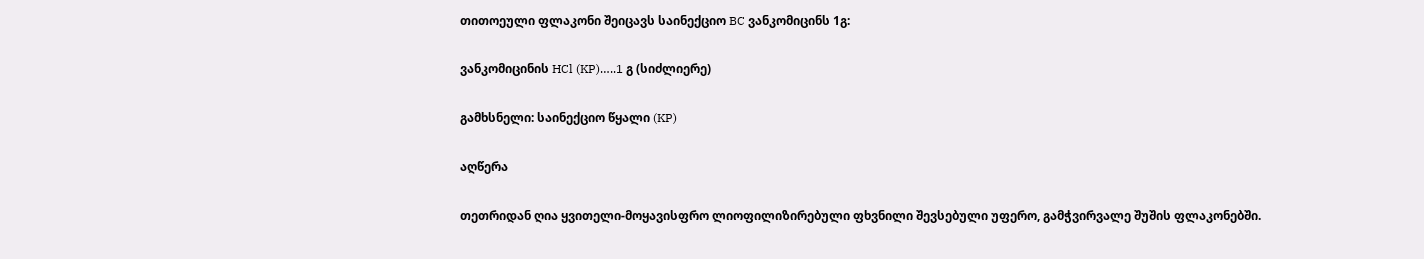თითოეული ფლაკონი შეიცავს საინექციო BC ვანკომიცინს 1გ:

ვანკომიცინის HCl (KP)…..1 გ (სიძლიერე)

გამხსნელი: საინექციო წყალი (KP)

აღწერა

თეთრიდან ღია ყვითელი-მოყავისფრო ლიოფილიზირებული ფხვნილი შევსებული უფერო, გამჭვირვალე შუშის ფლაკონებში.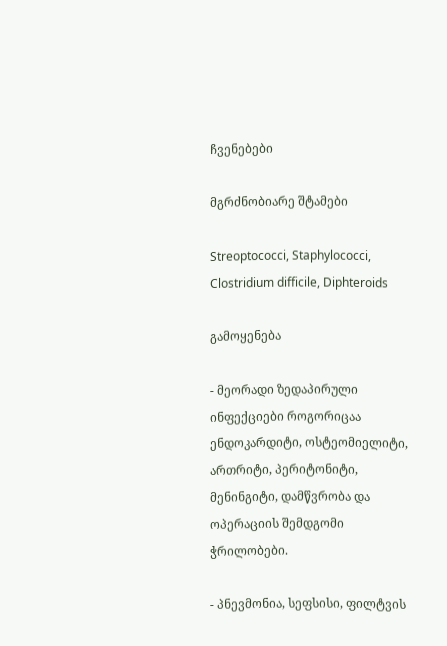ჩვენებები

მგრძნობიარე შტამები

Streoptococci, Staphylococci, Clostridium difficile, Diphteroids

გამოყენება

- მეორადი ზედაპირული ინფექციები როგორიცაა ენდოკარდიტი, ოსტეომიელიტი, ართრიტი, პერიტონიტი, მენინგიტი, დამწვრობა და ოპერაციის შემდგომი ჭრილობები.

- პნევმონია, სეფსისი, ფილტვის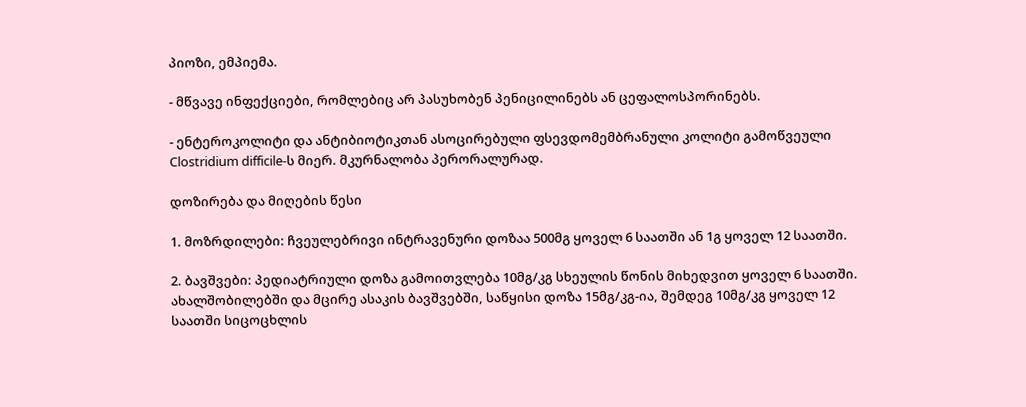პიოზი, ემპიემა.

- მწვავე ინფექციები, რომლებიც არ პასუხობენ პენიცილინებს ან ცეფალოსპორინებს.

- ენტეროკოლიტი და ანტიბიოტიკთან ასოცირებული ფსევდომემბრანული კოლიტი გამოწვეული Clostridium difficile-ს მიერ. მკურნალობა პერორალურად.

დოზირება და მიღების წესი

1. მოზრდილები: ჩვეულებრივი ინტრავენური დოზაა 500მგ ყოველ 6 საათში ან 1გ ყოველ 12 საათში.

2. ბავშვები: პედიატრიული დოზა გამოითვლება 10მგ/კგ სხეულის წონის მიხედვით ყოველ 6 საათში. ახალშობილებში და მცირე ასაკის ბავშვებში, საწყისი დოზა 15მგ/კგ-ია, შემდეგ 10მგ/კგ ყოველ 12 საათში სიცოცხლის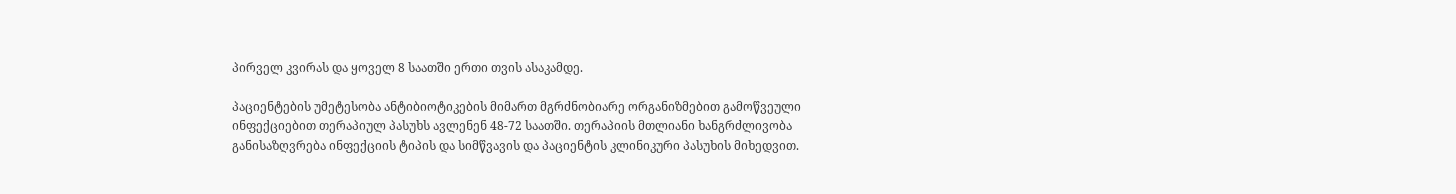პირველ კვირას და ყოველ 8 საათში ერთი თვის ასაკამდე.

პაციენტების უმეტესობა ანტიბიოტიკების მიმართ მგრძნობიარე ორგანიზმებით გამოწვეული ინფექციებით თერაპიულ პასუხს ავლენენ 48-72 საათში. თერაპიის მთლიანი ხანგრძლივობა განისაზღვრება ინფექციის ტიპის და სიმწვავის და პაციენტის კლინიკური პასუხის მიხედვით.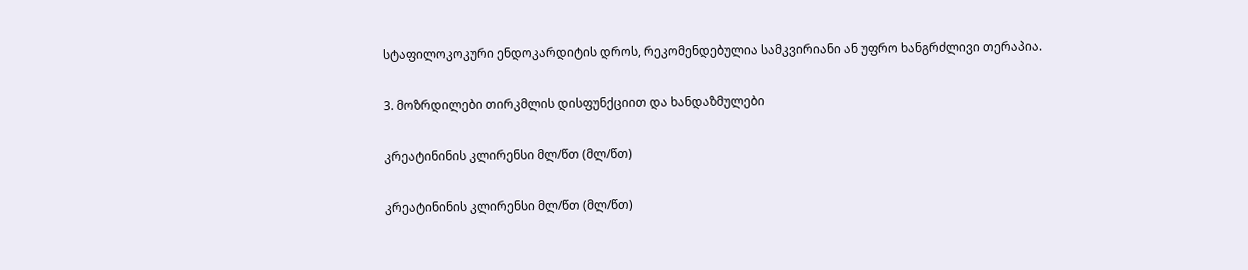სტაფილოკოკური ენდოკარდიტის დროს, რეკომენდებულია სამკვირიანი ან უფრო ხანგრძლივი თერაპია.

3. მოზრდილები თირკმლის დისფუნქციით და ხანდაზმულები

კრეატინინის კლირენსი მლ/წთ (მლ/წთ)

კრეატინინის კლირენსი მლ/წთ (მლ/წთ)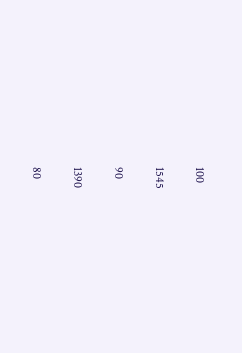100

1545

90

1390

80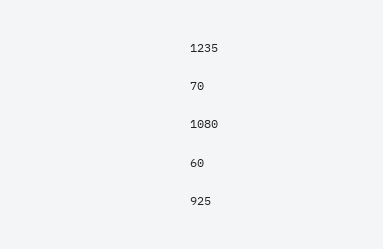1235

70

1080

60

925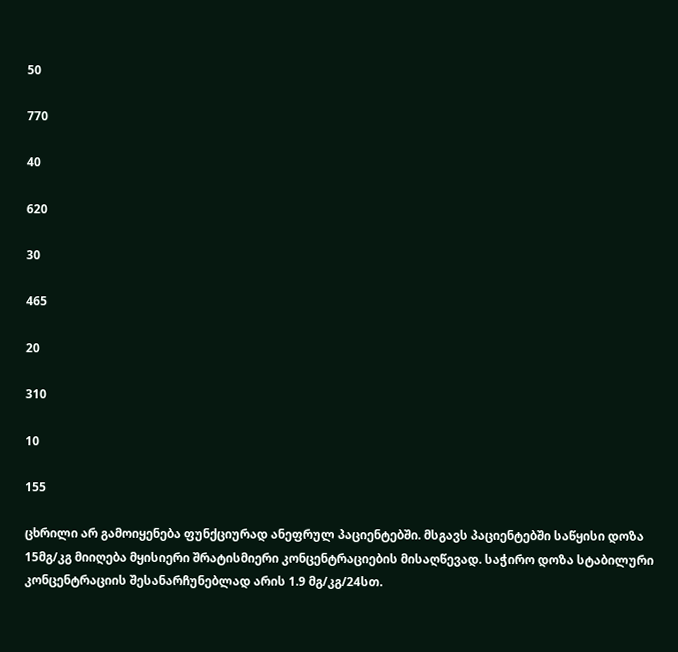50

770

40

620

30

465

20

310

10

155

ცხრილი არ გამოიყენება ფუნქციურად ანეფრულ პაციენტებში. მსგავს პაციენტებში საწყისი დოზა 15მგ/კგ მიიღება მყისიერი შრატისმიერი კონცენტრაციების მისაღწევად. საჭირო დოზა სტაბილური კონცენტრაციის შესანარჩუნებლად არის 1.9 მგ/კგ/24სთ.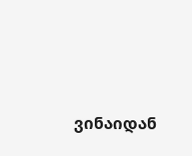ვინაიდან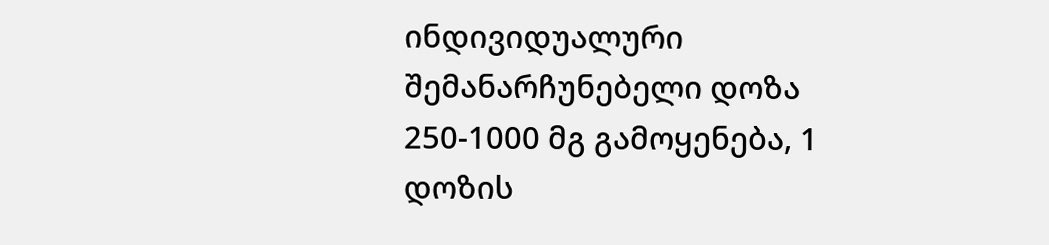ინდივიდუალური შემანარჩუნებელი დოზა 250-1000 მგ გამოყენება, 1 დოზის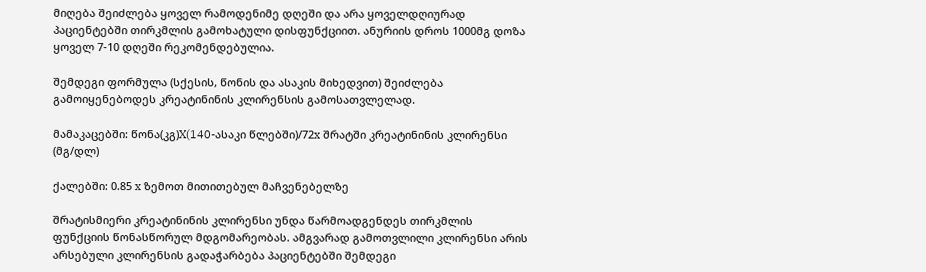მიღება შეიძლება ყოველ რამოდენიმე დღეში და არა ყოველდღიურად პაციენტებში თირკმლის გამოხატული დისფუნქციით. ანურიის დროს 1000მგ დოზა ყოველ 7-10 დღეში რეკომენდებულია.

შემდეგი ფორმულა (სქესის, წონის და ასაკის მიხედვით) შეიძლება გამოიყენებოდეს კრეატინინის კლირენსის გამოსათვლელად.

მამაკაცებში: წონა(კგ)X(140-ასაკი წლებში)/72x შრატში კრეატინინის კლირენსი (მგ/დლ)

ქალებში: 0.85 x ზემოთ მითითებულ მაჩვენებელზე

შრატისმიერი კრეატინინის კლირენსი უნდა წარმოადგენდეს თირკმლის ფუნქციის წონასწორულ მდგომარეობას. ამგვარად გამოთვლილი კლირენსი არის არსებული კლირენსის გადაჭარბება პაციენტებში შემდეგი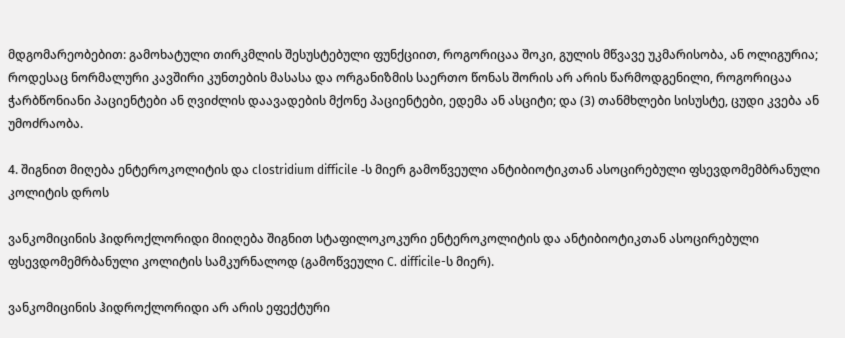მდგომარეობებით: გამოხატული თირკმლის შესუსტებული ფუნქციით, როგორიცაა შოკი, გულის მწვავე უკმარისობა, ან ოლიგურია; როდესაც ნორმალური კავშირი კუნთების მასასა და ორგანიზმის საერთო წონას შორის არ არის წარმოდგენილი, როგორიცაა ჭარბწონიანი პაციენტები ან ღვიძლის დაავადების მქონე პაციენტები, ედემა ან ასციტი; და (3) თანმხლები სისუსტე, ცუდი კვება ან უმოძრაობა.

4. შიგნით მიღება ენტეროკოლიტის და clostridium difficile -ს მიერ გამოწვეული ანტიბიოტიკთან ასოცირებული ფსევდომემბრანული კოლიტის დროს

ვანკომიცინის ჰიდროქლორიდი მიიღება შიგნით სტაფილოკოკური ენტეროკოლიტის და ანტიბიოტიკთან ასოცირებული ფსევდომემრბანული კოლიტის სამკურნალოდ (გამოწვეული C. difficile-ს მიერ).

ვანკომიცინის ჰიდროქლორიდი არ არის ეფექტური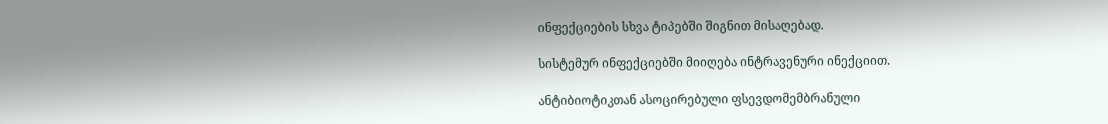ინფექციების სხვა ტიპებში შიგნით მისაღებად.

სისტემურ ინფექციებში მიიღება ინტრავენური ინექციით.

ანტიბიოტიკთან ასოცირებული ფსევდომემბრანული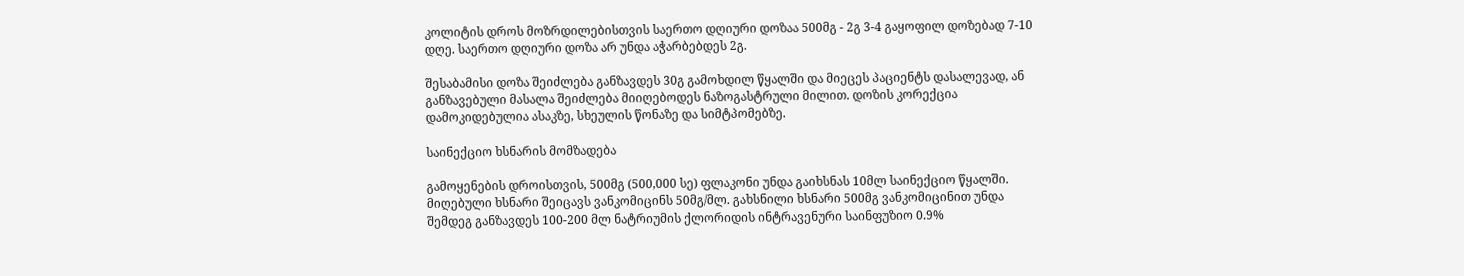კოლიტის დროს მოზრდილებისთვის საერთო დღიური დოზაა 500მგ - 2გ 3-4 გაყოფილ დოზებად 7-10 დღე. საერთო დღიური დოზა არ უნდა აჭარბებდეს 2გ.

შესაბამისი დოზა შეიძლება განზავდეს 30გ გამოხდილ წყალში და მიეცეს პაციენტს დასალევად, ან განზავებული მასალა შეიძლება მიიღებოდეს ნაზოგასტრული მილით. დოზის კორექცია დამოკიდებულია ასაკზე, სხეულის წონაზე და სიმტპომებზე.

საინექციო ხსნარის მომზადება

გამოყენების დროისთვის, 500მგ (500,000 სე) ფლაკონი უნდა გაიხსნას 10მლ საინექციო წყალში. მიღებული ხსნარი შეიცავს ვანკომიცინს 50მგ/მლ. გახსნილი ხსნარი 500მგ ვანკომიცინით უნდა შემდეგ განზავდეს 100-200 მლ ნატრიუმის ქლორიდის ინტრავენური საინფუზიო 0.9%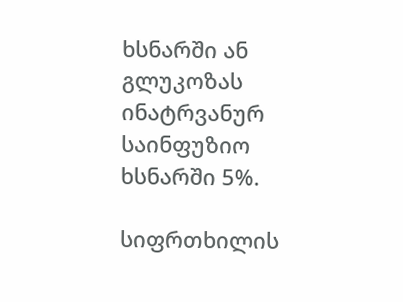ხსნარში ან გლუკოზას ინატრვანურ საინფუზიო ხსნარში 5%.

სიფრთხილის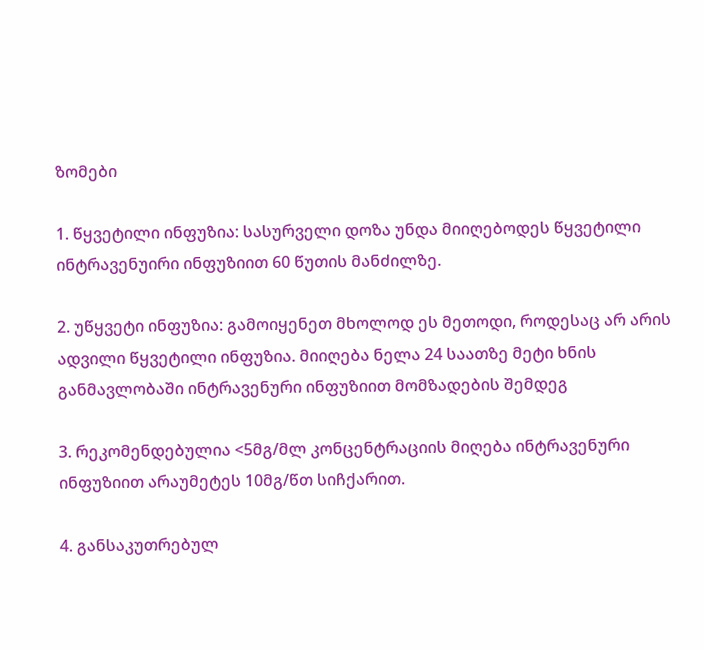ზომები

1. წყვეტილი ინფუზია: სასურველი დოზა უნდა მიიღებოდეს წყვეტილი ინტრავენუირი ინფუზიით 60 წუთის მანძილზე.

2. უწყვეტი ინფუზია: გამოიყენეთ მხოლოდ ეს მეთოდი, როდესაც არ არის ადვილი წყვეტილი ინფუზია. მიიღება ნელა 24 საათზე მეტი ხნის განმავლობაში ინტრავენური ინფუზიით მომზადების შემდეგ

3. რეკომენდებულია <5მგ/მლ კონცენტრაციის მიღება ინტრავენური ინფუზიით არაუმეტეს 10მგ/წთ სიჩქარით.

4. განსაკუთრებულ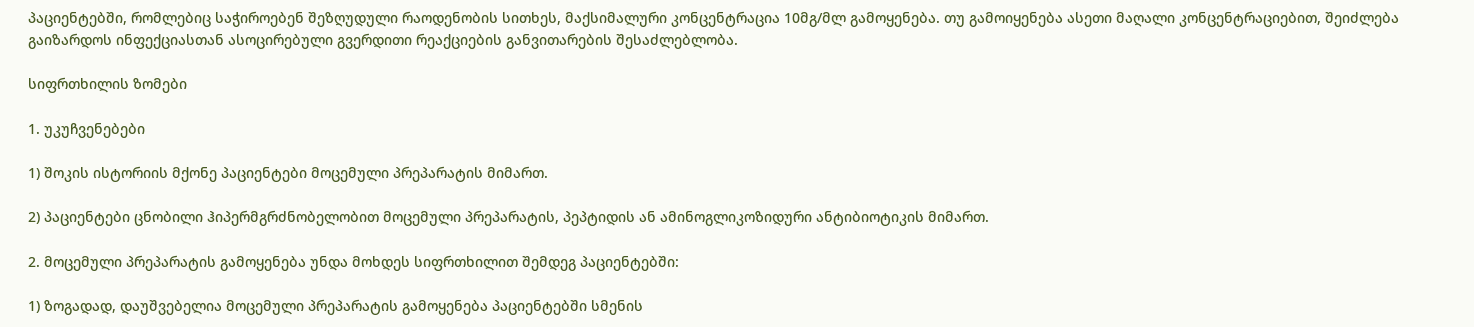პაციენტებში, რომლებიც საჭიროებენ შეზღუდული რაოდენობის სითხეს, მაქსიმალური კონცენტრაცია 10მგ/მლ გამოყენება. თუ გამოიყენება ასეთი მაღალი კონცენტრაციებით, შეიძლება გაიზარდოს ინფექციასთან ასოცირებული გვერდითი რეაქციების განვითარების შესაძლებლობა.

სიფრთხილის ზომები

1. უკუჩვენებები

1) შოკის ისტორიის მქონე პაციენტები მოცემული პრეპარატის მიმართ.

2) პაციენტები ცნობილი ჰიპერმგრძნობელობით მოცემული პრეპარატის, პეპტიდის ან ამინოგლიკოზიდური ანტიბიოტიკის მიმართ.

2. მოცემული პრეპარატის გამოყენება უნდა მოხდეს სიფრთხილით შემდეგ პაციენტებში:

1) ზოგადად, დაუშვებელია მოცემული პრეპარატის გამოყენება პაციენტებში სმენის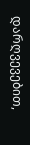დარღვევებით,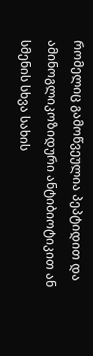რომელიც გამოწვეულია პეპტიდით და ამინოგლიკოზიდური ანტიბიოტიკით ან სმენის სხვა სახის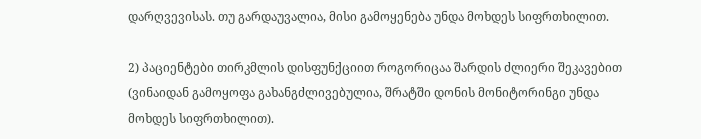დარღვევისას. თუ გარდაუვალია, მისი გამოყენება უნდა მოხდეს სიფრთხილით.

2) პაციენტები თირკმლის დისფუნქციით როგორიცაა შარდის ძლიერი შეკავებით (ვინაიდან გამოყოფა გახანგძლივებულია, შრატში დონის მონიტორინგი უნდა მოხდეს სიფრთხილით).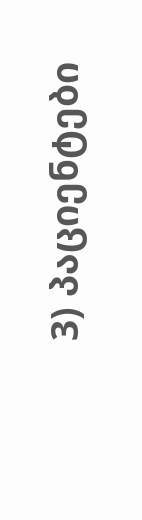3) პაციენტები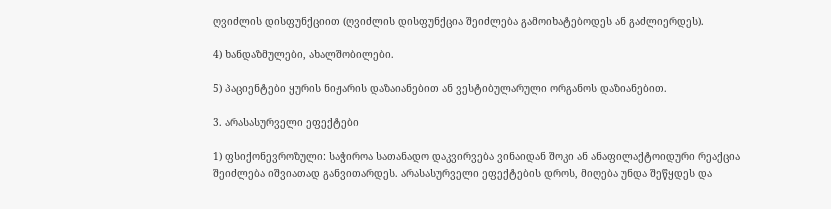ღვიძლის დისფუნქციით (ღვიძლის დისფუნქცია შეიძლება გამოიხატებოდეს ან გაძლიერდეს).

4) ხანდაზმულები, ახალშობილები.

5) პაციენტები ყურის ნიჟარის დაზაიანებით ან ვესტიბულარული ორგანოს დაზიანებით.

3. არასასურველი ეფექტები

1) ფსიქონევროზული: საჭიროა სათანადო დაკვირვება ვინაიდან შოკი ან ანაფილაქტოიდური რეაქცია შეიძლება იშვიათად განვითარდეს. არასასურველი ეფექტების დროს, მიღება უნდა შეწყდეს და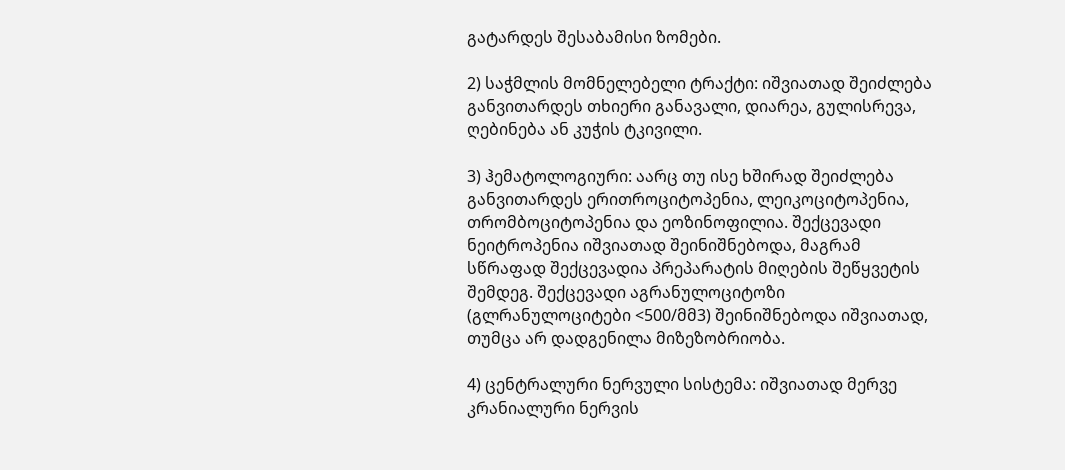გატარდეს შესაბამისი ზომები.

2) საჭმლის მომნელებელი ტრაქტი: იშვიათად შეიძლება განვითარდეს თხიერი განავალი, დიარეა, გულისრევა, ღებინება ან კუჭის ტკივილი.

3) ჰემატოლოგიური: აარც თუ ისე ხშირად შეიძლება განვითარდეს ერითროციტოპენია, ლეიკოციტოპენია, თრომბოციტოპენია და ეოზინოფილია. შექცევადი ნეიტროპენია იშვიათად შეინიშნებოდა, მაგრამ სწრაფად შექცევადია პრეპარატის მიღების შეწყვეტის შემდეგ. შექცევადი აგრანულოციტოზი (გლრანულოციტები <500/მმ3) შეინიშნებოდა იშვიათად, თუმცა არ დადგენილა მიზეზობრიობა.

4) ცენტრალური ნერვული სისტემა: იშვიათად მერვე კრანიალური ნერვის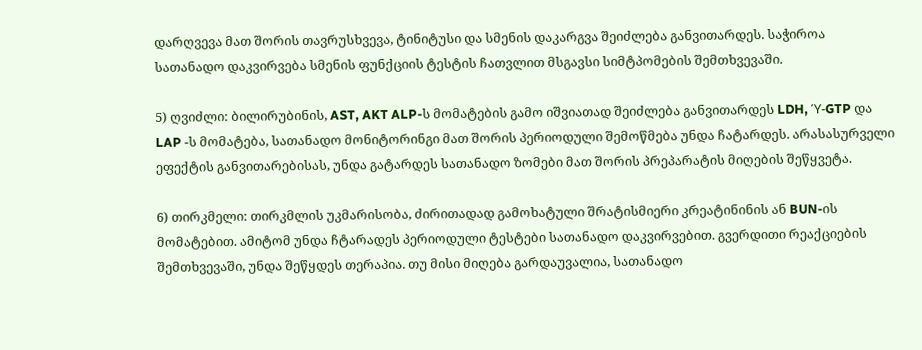დარღვევა მათ შორის თავრუსხვევა, ტინიტუსი და სმენის დაკარგვა შეიძლება განვითარდეს. საჭიროა სათანადო დაკვირვება სმენის ფუნქციის ტესტის ჩათვლით მსგავსი სიმტპომების შემთხვევაში.

5) ღვიძლი: ბილირუბინის, AST, AKT ALP-ს მომატების გამო იშვიათად შეიძლება განვითარდეს LDH, Ύ-GTP და LAP -ს მომატება, სათანადო მონიტორინგი მათ შორის პერიოდული შემოწმება უნდა ჩატარდეს. არასასურველი ეფექტის განვითარებისას, უნდა გატარდეს სათანადო ზომები მათ შორის პრეპარატის მიღების შეწყვეტა.

6) თირკმელი: თირკმლის უკმარისობა, ძირითადად გამოხატული შრატისმიერი კრეატინინის ან BUN-ის მომატებით. ამიტომ უნდა ჩტარადეს პერიოდული ტესტები სათანადო დაკვირვებით. გვერდითი რეაქციების შემთხვევაში, უნდა შეწყდეს თერაპია. თუ მისი მიღება გარდაუვალია, სათანადო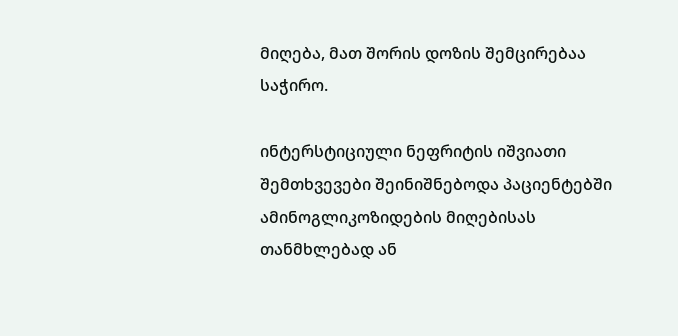მიღება, მათ შორის დოზის შემცირებაა საჭირო.

ინტერსტიციული ნეფრიტის იშვიათი შემთხვევები შეინიშნებოდა პაციენტებში ამინოგლიკოზიდების მიღებისას თანმხლებად ან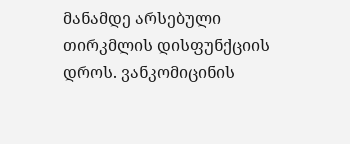მანამდე არსებული თირკმლის დისფუნქციის დროს. ვანკომიცინის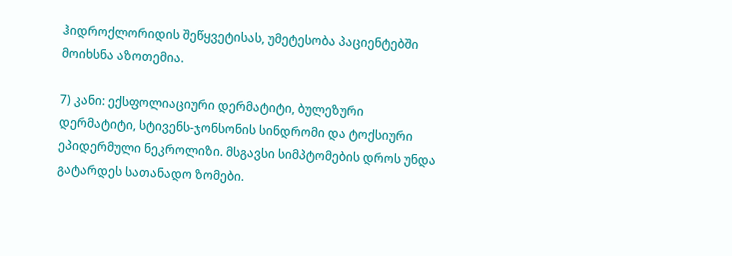ჰიდროქლორიდის შეწყვეტისას, უმეტესობა პაციენტებში მოიხსნა აზოთემია.

7) კანი: ექსფოლიაციური დერმატიტი, ბულეზური დერმატიტი, სტივენს-ჯონსონის სინდრომი და ტოქსიური ეპიდერმული ნეკროლიზი. მსგავსი სიმპტომების დროს უნდა გატარდეს სათანადო ზომები.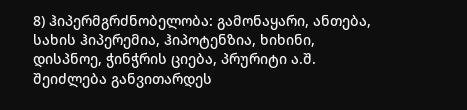8) ჰიპერმგრძნობელობა: გამონაყარი, ანთება, სახის ჰიპერემია, ჰიპოტენზია, ხიხინი, დისპნოე, ჭინჭრის ციება, პრურიტი ა.შ. შეიძლება განვითარდეს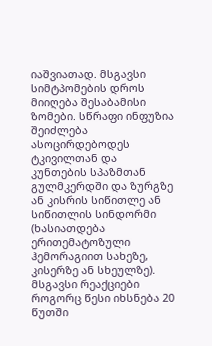იაშვიათად. მსგავსი სიმტპომების დროს მიიღება შესაბამისი ზომები. სწრაფი ინფუზია შეიძლება ასოცირდებოდეს ტკივილთან და კუნთების სპაზმთან გულმკერდში და ზურგზე ან კისრის სიწითლე ან სიწითლის სინდორმი (ხასიათდება ერითემატოზული ჰემორაგიით სახეზე, კისერზე ან სხეულზე). მსგავსი რეაქციები როგორც წესი იხსნება 20 წუთში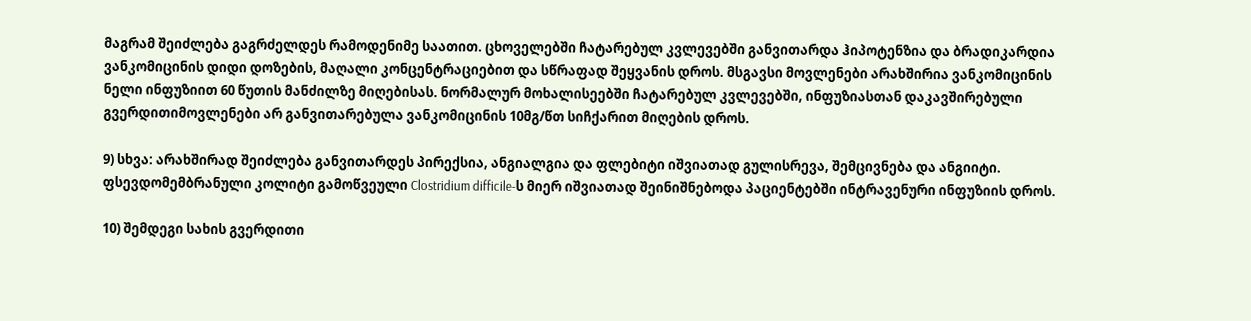მაგრამ შეიძლება გაგრძელდეს რამოდენიმე საათით. ცხოველებში ჩატარებულ კვლევებში განვითარდა ჰიპოტენზია და ბრადიკარდია ვანკომიცინის დიდი დოზების, მაღალი კონცენტრაციებით და სწრაფად შეყვანის დროს. მსგავსი მოვლენები არახშირია ვანკომიცინის ნელი ინფუზიით 60 წუთის მანძილზე მიღებისას. ნორმალურ მოხალისეებში ჩატარებულ კვლევებში, ინფუზიასთან დაკავშირებული გვერდითიმოვლენები არ განვითარებულა ვანკომიცინის 10მგ/წთ სიჩქარით მიღების დროს.

9) სხვა: არახშირად შეიძლება განვითარდეს პირექსია, ანგიალგია და ფლებიტი იშვიათად გულისრევა, შემცივნება და ანგიიტი. ფსევდომემბრანული კოლიტი გამოწვეული Clostridium difficile-ს მიერ იშვიათად შეინიშნებოდა პაციენტებში ინტრავენური ინფუზიის დროს.

10) შემდეგი სახის გვერდითი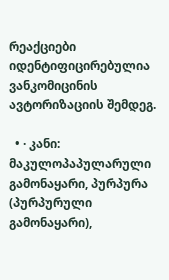რეაქციები იდენტიფიცირებულია ვანკომიცინის ავტორიზაციის შემდეგ.

  • · კანი: მაკულოპაპულარული გამონაყარი, პურპურა (პურპურული გამონაყარი),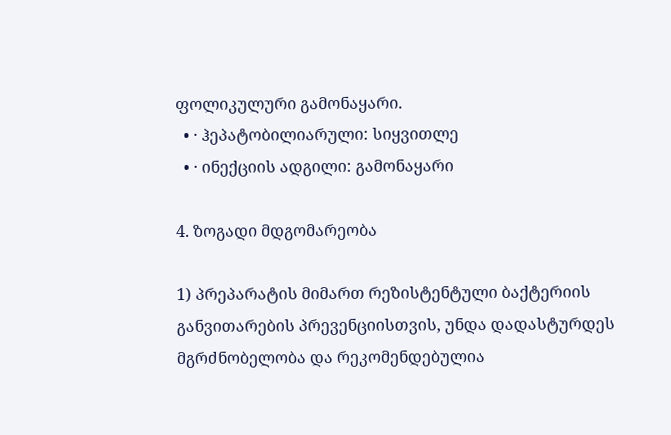ფოლიკულური გამონაყარი.
  • · ჰეპატობილიარული: სიყვითლე
  • · ინექციის ადგილი: გამონაყარი

4. ზოგადი მდგომარეობა

1) პრეპარატის მიმართ რეზისტენტული ბაქტერიის განვითარების პრევენციისთვის, უნდა დადასტურდეს მგრძნობელობა და რეკომენდებულია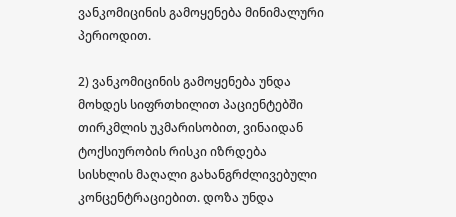ვანკომიცინის გამოყენება მინიმალური პერიოდით.

2) ვანკომიცინის გამოყენება უნდა მოხდეს სიფრთხილით პაციენტებში თირკმლის უკმარისობით, ვინაიდან ტოქსიურობის რისკი იზრდება სისხლის მაღალი გახანგრძლივებული კონცენტრაციებით. დოზა უნდა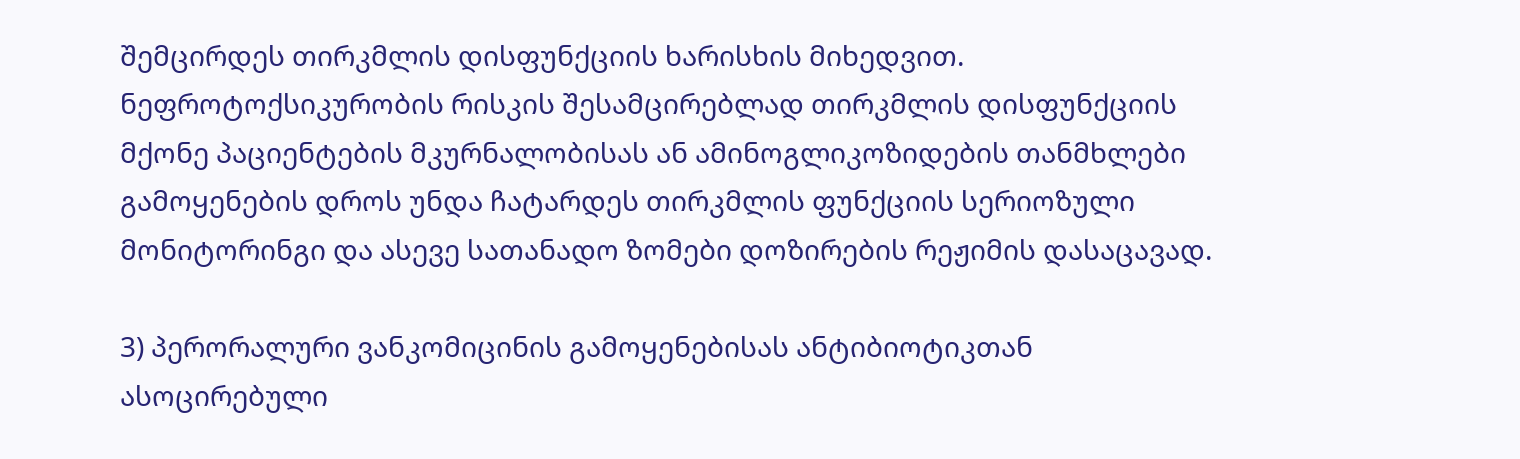შემცირდეს თირკმლის დისფუნქციის ხარისხის მიხედვით. ნეფროტოქსიკურობის რისკის შესამცირებლად თირკმლის დისფუნქციის მქონე პაციენტების მკურნალობისას ან ამინოგლიკოზიდების თანმხლები გამოყენების დროს უნდა ჩატარდეს თირკმლის ფუნქციის სერიოზული მონიტორინგი და ასევე სათანადო ზომები დოზირების რეჟიმის დასაცავად.

3) პერორალური ვანკომიცინის გამოყენებისას ანტიბიოტიკთან ასოცირებული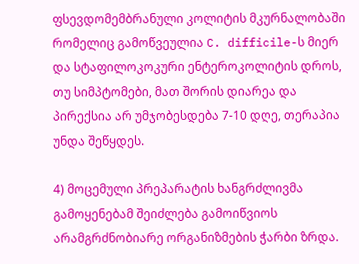ფსევდომემბრანული კოლიტის მკურნალობაში რომელიც გამოწვეულია C. difficile-ს მიერ და სტაფილოკოკური ენტეროკოლიტის დროს, თუ სიმპტომები, მათ შორის დიარეა და პირექსია არ უმჯობესდება 7-10 დღე, თერაპია უნდა შეწყდეს.

4) მოცემული პრეპარატის ხანგრძლივმა გამოყენებამ შეიძლება გამოიწვიოს არამგრძნობიარე ორგანიზმების ჭარბი ზრდა.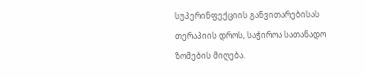სუპერინფექციის განვითარებისას თერაპიის დროს, საჭიროა სათანადო ზომების მიღება.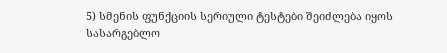5) სმენის ფუნქციის სერიული ტესტები შეიძლება იყოს სასარგებლო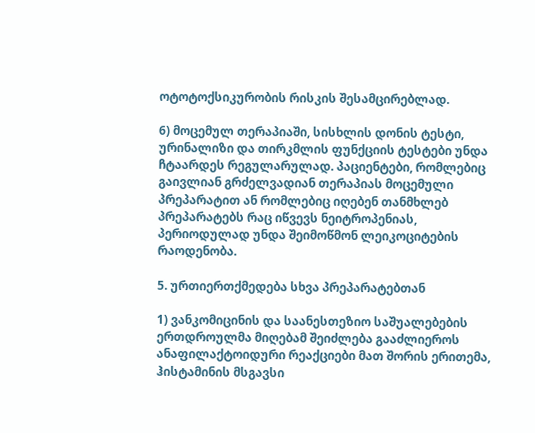ოტოტოქსიკურობის რისკის შესამცირებლად.

6) მოცემულ თერაპიაში, სისხლის დონის ტესტი, ურინალიზი და თირკმლის ფუნქციის ტესტები უნდა ჩტაარდეს რეგულარულად. პაციენტები, რომლებიც გაივლიან გრძელვადიან თერაპიას მოცემული პრეპარატით ან რომლებიც იღებენ თანმხლებ პრეპარატებს რაც იწვევს ნეიტროპენიას, პერიოდულად უნდა შეიმოწმონ ლეიკოციტების რაოდენობა.

5. ურთიერთქმედება სხვა პრეპარატებთან

1) ვანკომიცინის და საანესთეზიო საშუალებების ერთდროულმა მიღებამ შეიძლება გააძლიეროს ანაფილაქტოიდური რეაქციები მათ შორის ერითემა, ჰისტამინის მსგავსი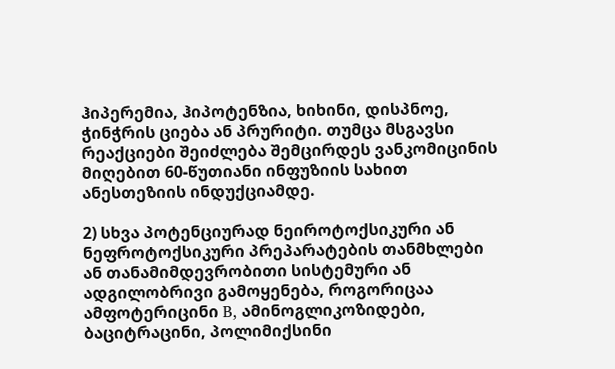ჰიპერემია, ჰიპოტენზია, ხიხინი, დისპნოე, ჭინჭრის ციება ან პრურიტი. თუმცა მსგავსი რეაქციები შეიძლება შემცირდეს ვანკომიცინის მიღებით 60-წუთიანი ინფუზიის სახით ანესთეზიის ინდუქციამდე.

2) სხვა პოტენციურად ნეიროტოქსიკური ან ნეფროტოქსიკური პრეპარატების თანმხლები ან თანამიმდევრობითი სისტემური ან ადგილობრივი გამოყენება, როგორიცაა ამფოტერიცინი B, ამინოგლიკოზიდები, ბაციტრაცინი, პოლიმიქსინი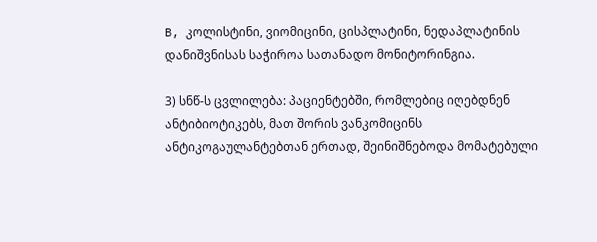B, კოლისტინი, ვიომიცინი, ცისპლატინი, ნედაპლატინის დანიშვნისას საჭიროა სათანადო მონიტორინგია.

3) სნწ-ს ცვლილება: პაციენტებში, რომლებიც იღებდნენ ანტიბიოტიკებს, მათ შორის ვანკომიცინს ანტიკოგაულანტებთან ერთად, შეინიშნებოდა მომატებული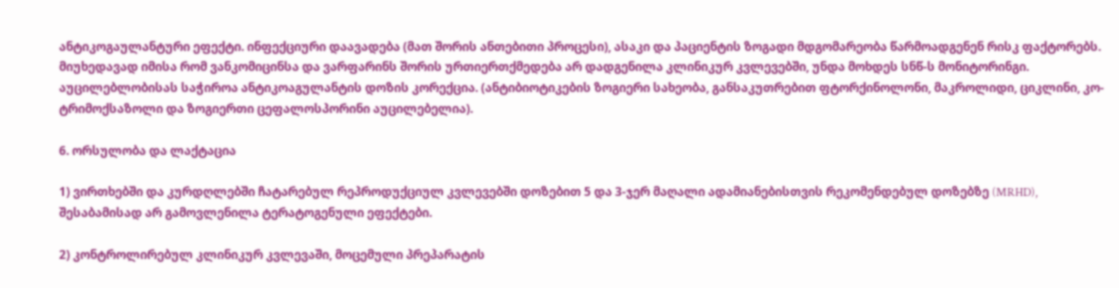ანტიკოგაულანტური ეფექტი. ინფექციური დაავადება (მათ შორის ანთებითი პროცესი), ასაკი და პაციენტის ზოგადი მდგომარეობა წარმოადგენენ რისკ ფაქტორებს. მიუხედავად იმისა რომ ვანკომიცინსა და ვარფარინს შორის ურთიერთქმედება არ დადგენილა კლინიკურ კვლევებში, უნდა მოხდეს სნწ-ს მონიტორინგი. აუცილებლობისას საჭიროა ანტიკოაგულანტის დოზის კორექცია. (ანტიბიოტიკების ზოგიერი სახეობა, განსაკუთრებით ფტორქინოლონი, მაკროლიდი, ციკლინი, კო-ტრიმოქსაზოლი და ზოგიერთი ცეფალოსპორინი აუცილებელია).

6. ორსულობა და ლაქტაცია

1) ვირთხებში და კურდღლებში ჩატარებულ რეპროდუქციულ კვლევებში დოზებით 5 და 3-ჯერ მაღალი ადამიანებისთვის რეკომენდებულ დოზებზე (MRHD), შესაბამისად არ გამოვლენილა ტერატოგენული ეფექტები.

2) კონტროლირებულ კლინიკურ კვლევაში, მოცემული პრეპარატის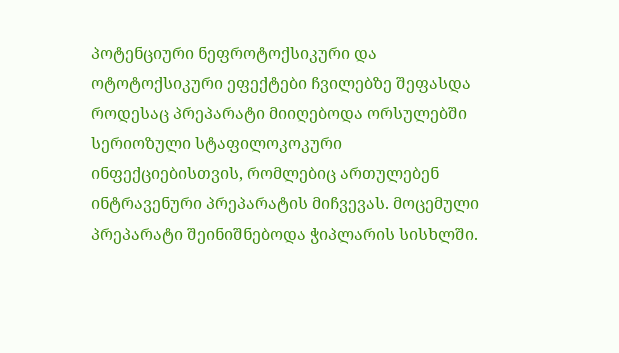პოტენციური ნეფროტოქსიკური და ოტოტოქსიკური ეფექტები ჩვილებზე შეფასდა როდესაც პრეპარატი მიიღებოდა ორსულებში სერიოზული სტაფილოკოკური ინფექციებისთვის, რომლებიც ართულებენ ინტრავენური პრეპარატის მიჩვევას. მოცემული პრეპარატი შეინიშნებოდა ჭიპლარის სისხლში.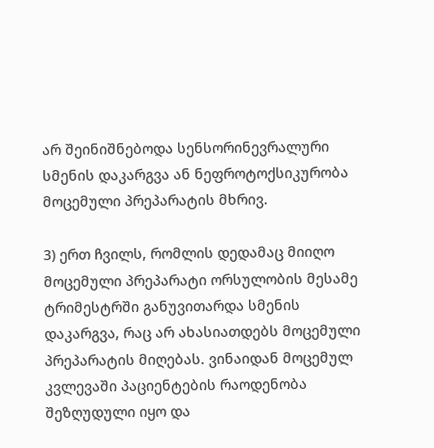არ შეინიშნებოდა სენსორინევრალური სმენის დაკარგვა ან ნეფროტოქსიკურობა მოცემული პრეპარატის მხრივ.

3) ერთ ჩვილს, რომლის დედამაც მიიღო მოცემული პრეპარატი ორსულობის მესამე ტრიმესტრში განუვითარდა სმენის დაკარგვა, რაც არ ახასიათდებს მოცემული პრეპარატის მიღებას. ვინაიდან მოცემულ კვლევაში პაციენტების რაოდენობა შეზღუდული იყო და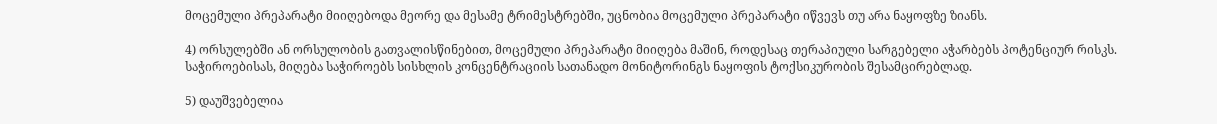მოცემული პრეპარატი მიიღებოდა მეორე და მესამე ტრიმესტრებში, უცნობია მოცემული პრეპარატი იწვევს თუ არა ნაყოფზე ზიანს.

4) ორსულებში ან ორსულობის გათვალისწინებით, მოცემული პრეპარატი მიიღება მაშინ, როდესაც თერაპიული სარგებელი აჭარბებს პოტენციურ რისკს. საჭიროებისას, მიღება საჭიროებს სისხლის კონცენტრაციის სათანადო მონიტორინგს ნაყოფის ტოქსიკურობის შესამცირებლად.

5) დაუშვებელია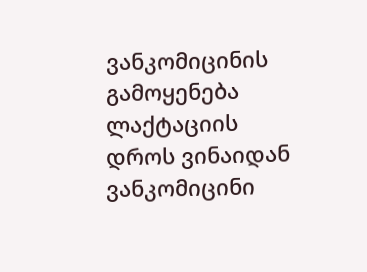ვანკომიცინის გამოყენება ლაქტაციის დროს ვინაიდან ვანკომიცინი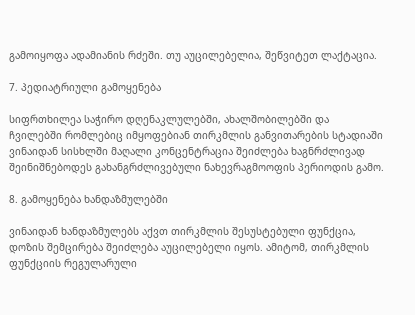გამოიყოფა ადამიანის რძეში. თუ აუცილებელია, შეწვიტეთ ლაქტაცია.

7. პედიატრიული გამოყენება

სიფრთხილეა საჭირო დღენაკლულებში, ახალშობილებში და ჩვილებში რომლებიც იმყოფებიან თირკმლის განვითარების სტადიაში ვინაიდან სისხლში მაღალი კონცენტრაცია შეიძლება ხაგნრძლივად შეინიშნებოდეს გახანგრძლივებული ნახევრაგმოოფის პერიოდის გამო.

8. გამოყენება ხანდაზმულებში

ვინაიდან ხანდაზმულებს აქვთ თირკმლის შესუსტებული ფუნქცია, დოზის შემცირება შეიძლება აუცილებელი იყოს. ამიტომ, თირკმლის ფუნქციის რეგულარული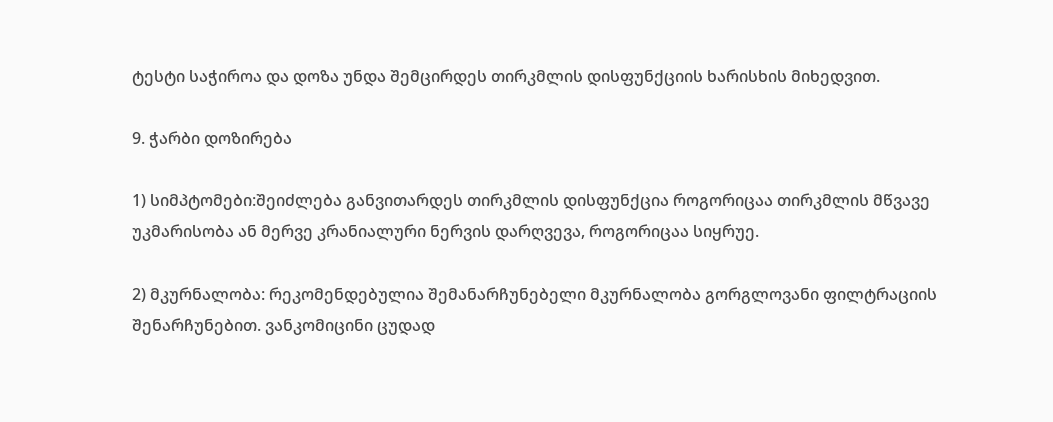ტესტი საჭიროა და დოზა უნდა შემცირდეს თირკმლის დისფუნქციის ხარისხის მიხედვით.

9. ჭარბი დოზირება

1) სიმპტომები:შეიძლება განვითარდეს თირკმლის დისფუნქცია როგორიცაა თირკმლის მწვავე უკმარისობა ან მერვე კრანიალური ნერვის დარღვევა, როგორიცაა სიყრუე.

2) მკურნალობა: რეკომენდებულია შემანარჩუნებელი მკურნალობა გორგლოვანი ფილტრაციის შენარჩუნებით. ვანკომიცინი ცუდად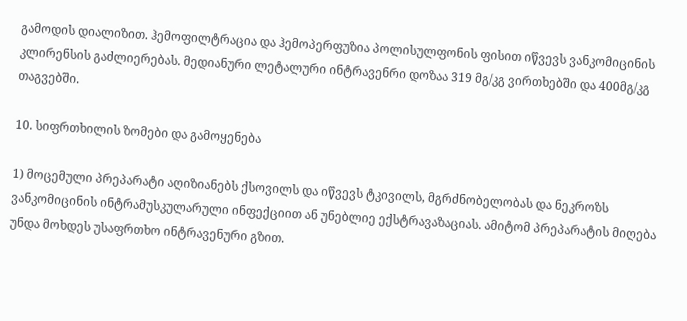გამოდის დიალიზით. ჰემოფილტრაცია და ჰემოპერფუზია პოლისულფონის ფისით იწვევს ვანკომიცინის კლირენსის გაძლიერებას. მედიანური ლეტალური ინტრავენრი დოზაა 319 მგ/კგ ვირთხებში და 400მგ/კგ თაგვებში.

10. სიფრთხილის ზომები და გამოყენება

1) მოცემული პრეპარატი აღიზიანებს ქსოვილს და იწვევს ტკივილს, მგრძნობელობას და ნეკროზს ვანკომიცინის ინტრამუსკულარული ინფექციით ან უნებლიე ექსტრავაზაციას. ამიტომ პრეპარატის მიღება უნდა მოხდეს უსაფრთხო ინტრავენური გზით.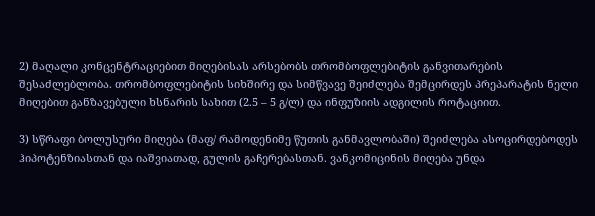2) მაღალი კონცენტრაციებით მიღებისას არსებობს თრომბოფლებიტის განვითარების შესაძლებლობა. თრომბოფლებიტის სიხშირე და სიმწვავე შეიძლება შემცირდეს პრეპარატის ნელი მიღებით განზავებული ხსნარის სახით (2.5 – 5 გ/ლ) და ინფუზიის ადგილის როტაციით.

3) სწრაფი ბოლუსური მიღება (მაფ/ რამოდენიმე წუთის განმავლობაში) შეიძლება ასოცირდებოდეს ჰიპოტენზიასთან და იაშვიათად, გულის გაჩერებასთან. ვანკომიცინის მიღება უნდა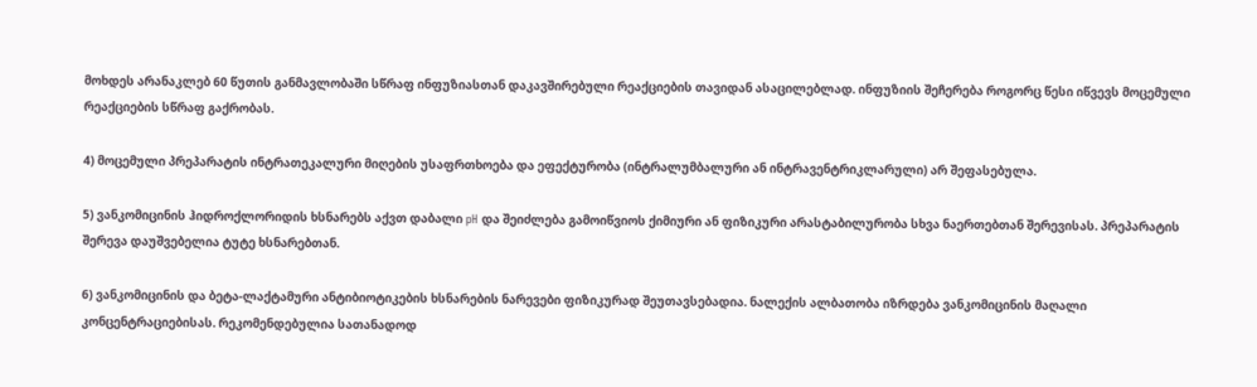მოხდეს არანაკლებ 60 წუთის განმავლობაში სწრაფ ინფუზიასთან დაკავშირებული რეაქციების თავიდან ასაცილებლად. ინფუზიის შეჩერება როგორც წესი იწვევს მოცემული რეაქციების სწრაფ გაქრობას.

4) მოცემული პრეპარატის ინტრათეკალური მიღების უსაფრთხოება და ეფექტურობა (ინტრალუმბალური ან ინტრავენტრიკლარული) არ შეფასებულა.

5) ვანკომიცინის ჰიდროქლორიდის ხსნარებს აქვთ დაბალი pH და შეიძლება გამოიწვიოს ქიმიური ან ფიზიკური არასტაბილურობა სხვა ნაერთებთან შერევისას. პრეპარატის შერევა დაუშვებელია ტუტე ხსნარებთან.

6) ვანკომიცინის და ბეტა-ლაქტამური ანტიბიოტიკების ხსნარების ნარევები ფიზიკურად შეუთავსებადია. ნალექის ალბათობა იზრდება ვანკომიცინის მაღალი კონცენტრაციებისას. რეკომენდებულია სათანადოდ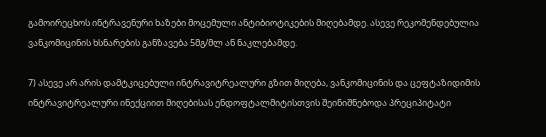გამოირეცხოს ინტრავენური ხაზები მოცემული ანტიბიოტიკების მიღებამდე. ასევე რეკომენდებულია ვანკომიცინის ხსნარების განზავება 5მგ/მლ ან ნაკლებამდე.

7) ასევე არ არის დამტკიცებული ინტრავიტრეალური გზით მიღება, ვანკომიცინის და ცეფტაზიდიმის ინტრავიტრეალური ინექციით მიღებისას ენდოფტალმიტისთვის შეინიშნებოდა პრეციპიტატი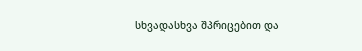სხვადასხვა შპრიცებით და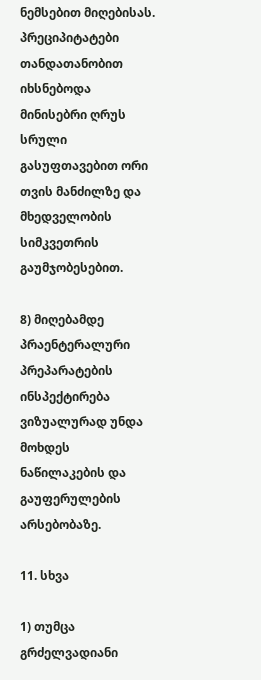ნემსებით მიღებისას. პრეციპიტატები თანდათანობით იხსნებოდა მინისებრი ღრუს სრული გასუფთავებით ორი თვის მანძილზე და მხედველობის სიმკვეთრის გაუმჯობესებით.

8) მიღებამდე პრაენტერალური პრეპარატების ინსპექტირება ვიზუალურად უნდა მოხდეს ნაწილაკების და გაუფერულების არსებობაზე.

11. სხვა

1) თუმცა გრძელვადიანი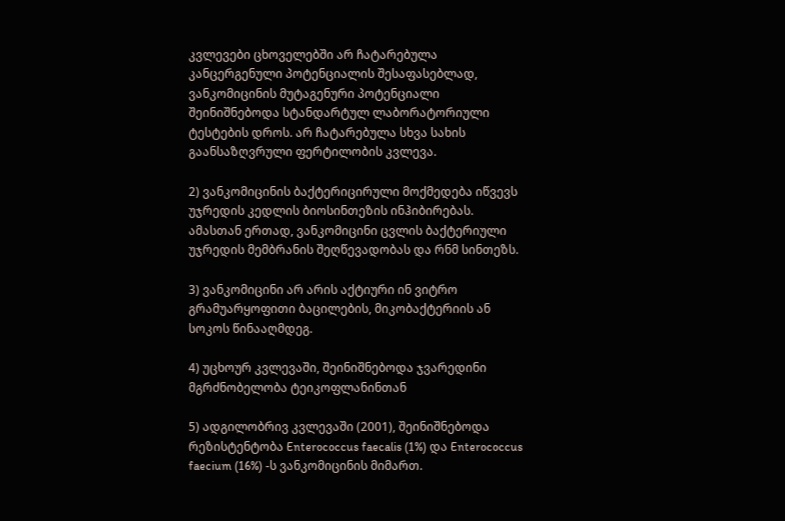კვლევები ცხოველებში არ ჩატარებულა კანცერგენული პოტენციალის შესაფასებლად, ვანკომიცინის მუტაგენური პოტენციალი შეინიშნებოდა სტანდარტულ ლაბორატორიული ტესტების დროს. არ ჩატარებულა სხვა სახის გაანსაზღვრული ფერტილობის კვლევა.

2) ვანკომიცინის ბაქტერიცირული მოქმედება იწვევს უჯრედის კედლის ბიოსინთეზის ინჰიბირებას. ამასთან ერთად, ვანკომიცინი ცვლის ბაქტერიული უჯრედის მემბრანის შეღწევადობას და რნმ სინთეზს.

3) ვანკომიცინი არ არის აქტიური ინ ვიტრო გრამუარყოფითი ბაცილების, მიკობაქტერიის ან სოკოს წინააღმდეგ.

4) უცხოურ კვლევაში, შეინიშნებოდა ჯვარედინი მგრძნობელობა ტეიკოფლანინთან

5) ადგილობრივ კვლევაში (2001), შეინიშნებოდა რეზისტენტობა Enterococcus faecalis (1%) და Enterococcus faecium (16%) -ს ვანკომიცინის მიმართ.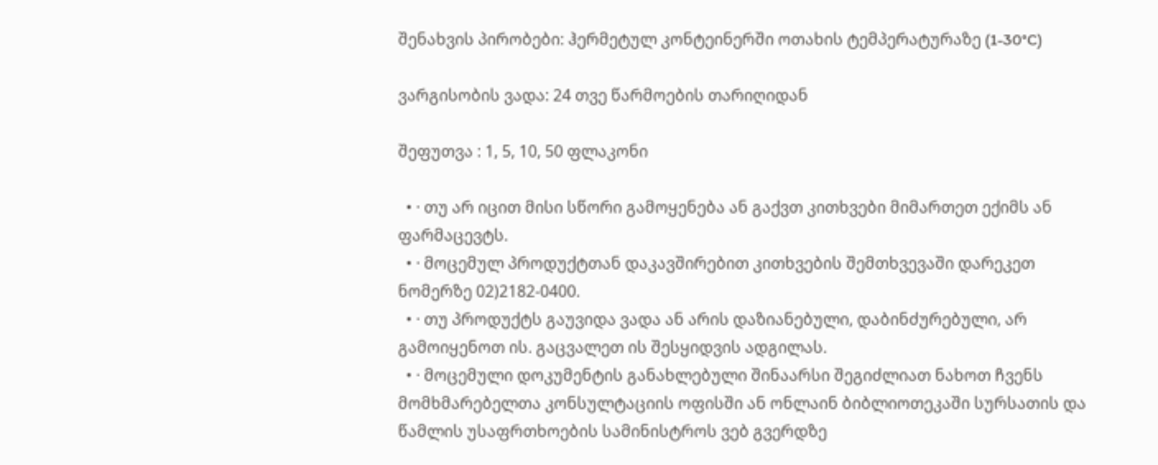შენახვის პირობები: ჰერმეტულ კონტეინერში ოთახის ტემპერატურაზე (1-30°C)

ვარგისობის ვადა: 24 თვე წარმოების თარიღიდან

შეფუთვა : 1, 5, 10, 50 ფლაკონი

  • · თუ არ იცით მისი სწორი გამოყენება ან გაქვთ კითხვები მიმართეთ ექიმს ან ფარმაცევტს.
  • · მოცემულ პროდუქტთან დაკავშირებით კითხვების შემთხვევაში დარეკეთ ნომერზე 02)2182-0400.
  • · თუ პროდუქტს გაუვიდა ვადა ან არის დაზიანებული, დაბინძურებული, არ გამოიყენოთ ის. გაცვალეთ ის შესყიდვის ადგილას.
  • · მოცემული დოკუმენტის განახლებული შინაარსი შეგიძლიათ ნახოთ ჩვენს მომხმარებელთა კონსულტაციის ოფისში ან ონლაინ ბიბლიოთეკაში სურსათის და წამლის უსაფრთხოების სამინისტროს ვებ გვერდზე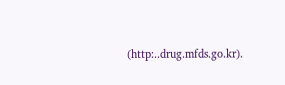(http:..drug.mfds.go.kr).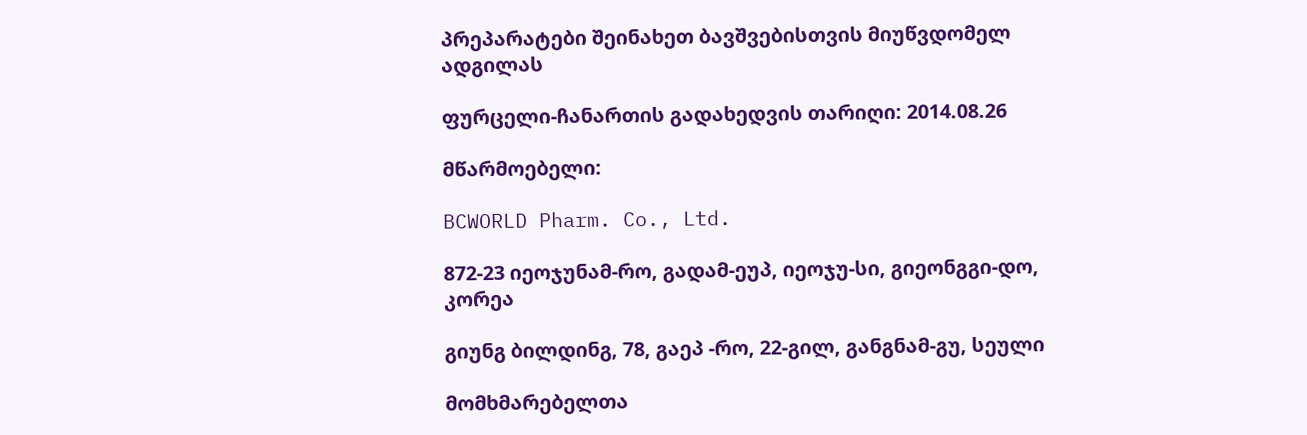პრეპარატები შეინახეთ ბავშვებისთვის მიუწვდომელ ადგილას

ფურცელი-ჩანართის გადახედვის თარიღი: 2014.08.26

მწარმოებელი:

BCWORLD Pharm. Co., Ltd.

872-23 იეოჯუნამ-რო, გადამ-ეუპ, იეოჯუ-სი, გიეონგგი-დო, კორეა

გიუნგ ბილდინგ, 78, გაეპ -რო, 22-გილ, განგნამ-გუ, სეული

მომხმარებელთა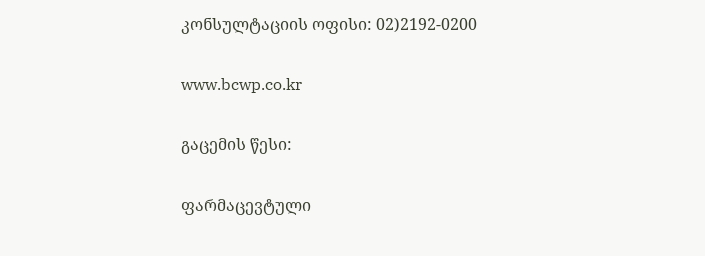კონსულტაციის ოფისი: 02)2192-0200

www.bcwp.co.kr

გაცემის წესი:

ფარმაცევტული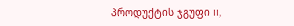პროდუქტის ჯგუფი II,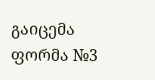გაიცემა ფორმა №3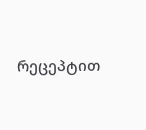რეცეპტით